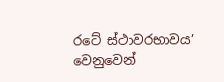රටේ ස්ථාවරභාවය’ වෙනුවෙන්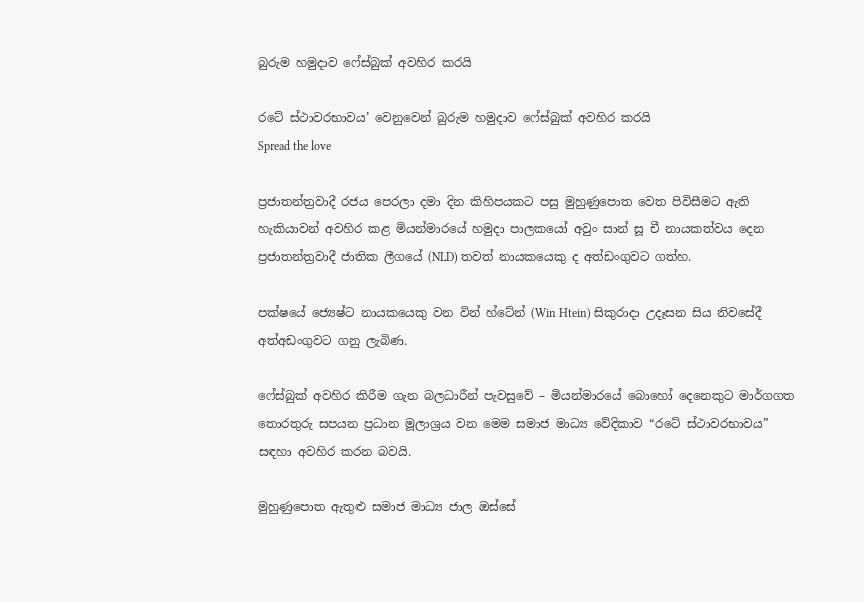බුරුම හමුදාව ෆේස්බුක් අවහිර කරයි

රටේ ස්ථාවරභාවය’ වෙනුවෙන් බුරුම හමුදාව ෆේස්බුක් අවහිර කරයි
Spread the love

ප්‍රජාතන්ත්‍රවාදී රජය පෙරලා දමා දින කිහිපයකට පසු මුහුණුපොත වෙත පිවිසීමට ඇති හැකියාවන් අවහිර කළ මියන්මාරයේ හමුදා පාලකයෝ අවුං සාන් සූ චී නායකත්වය දෙන ප්‍රජාතන්ත්‍රවාදී ජාතික ලීගයේ (NLD) තවත් නායකයෙකු ද අත්ඩංගුවට ගත්හ.

පක්ෂයේ ජ්‍යෙෂ්ට නායකයෙකු වන වින් හ්ටේන් (Win Htein) සිකුරාදා උදෑසන සිය නිවසේදී අත්අඩංගුවට ගනු ලැබිණ.

ෆේස්බුක් අවහිර කිරීම ගැන බලධාරීන් පැවසුවේ – මියන්මාරයේ බොහෝ දෙනෙකුට මාර්ගගත තොරතුරු සපයන ප්‍රධාන මූලාශ්‍රය වන මෙම සමාජ මාධ්‍ය වේදිකාව “රටේ ස්ථාවරභාවය” සඳහා අවහිර කරන බවයි.

මුහුණුපොත ඇතුළු සමාජ මාධ්‍ය ජාල ඔස්සේ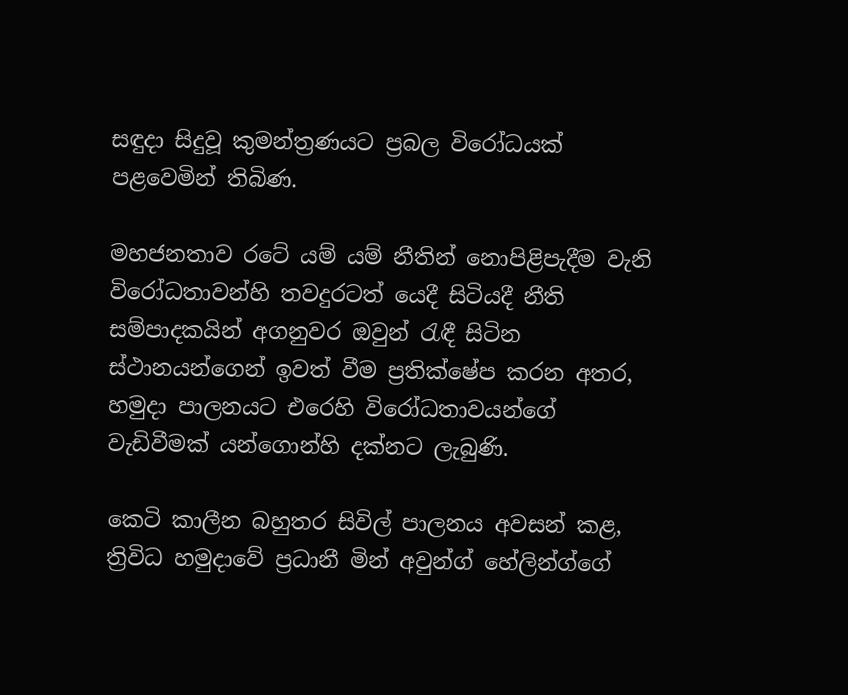සඳුදා සිදුවූ කුමන්ත්‍රණයට ප්‍රබල විරෝධයක් පළවෙමින් තිබිණ.

මහජනතාව රටේ යම් යම් නීතින් නොපිළිපැදීම වැනි විරෝධතාවන්හි තවදුරටත් යෙදී සිටියදී නීති සම්පාදකයින් අගනුවර ඔවුන් රැඳී සිටින ස්ථානයන්ගෙන් ඉවත් වීම ප්‍රතික්ෂේප කරන අතර, හමුදා පාලනයට එරෙහි විරෝධතාවයන්ගේ වැඩිවීමක් යන්ගොන්හි දක්නට ලැබුණි.

කෙටි කාලීන බහුතර සිවිල් පාලනය අවසන් කළ, ත්‍රිවිධ හමුදාවේ ප්‍රධානී මින් අවුන්ග් හේලින්ග්ගේ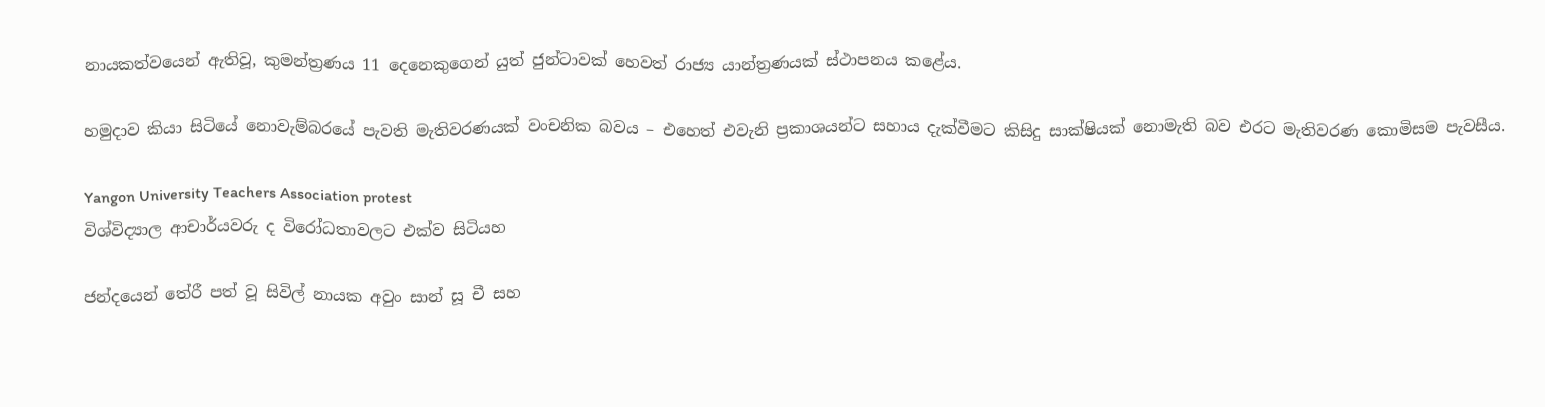නායකත්වයෙන් ඇතිවූ, කුමන්ත්‍රණය 11 දෙනෙකුගෙන් යුත් ජුන්ටාවක් හෙවත් රාජ්‍ය යාන්ත්‍රණයක් ස්ථාපනය කළේය.

හමුදාව කියා සිටියේ නොවැම්බරයේ පැවති මැතිවරණයක් වංචනික බවය – එහෙත් එවැනි ප්‍රකාශයන්ට සහාය දැක්වීමට කිසිදු සාක්ෂියක් නොමැති බව එරට මැතිවරණ කොමිසම පැවසීය.

Yangon University Teachers Association protest
විශ්විද්‍යාල ආචාර්යවරු ද විරෝධතාවලට එක්ව සිටියහ

ජන්දයෙන් තේරී පත් වූ සිවිල් නායක අවුං සාන් සූ චී සහ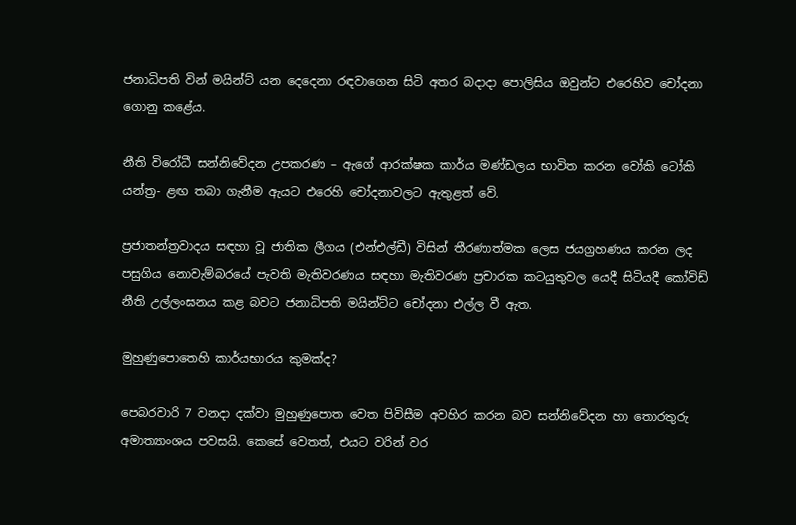ජනාධිපති වින් මයින්ට් යන දෙදෙනා රඳවාගෙන සිටි අතර බදාදා පොලිසිය ඔවුන්ට එරෙහිව චෝදනා ගොනු කළේය.

නීති විරෝධී සන්නිවේදන උපකරණ – ඇගේ ආරක්ෂක කාර්ය මණ්ඩලය භාවිත කරන වෝකි ටෝකි යන්ත්‍ර- ළඟ තබා ගැනීම ඇයට එරෙහි චෝදනාවලට ඇතුළත් වේ.

ප්‍රජාතන්ත්‍රවාදය සඳහා වූ ජාතික ලීගය (එන්එල්ඩී) විසින් තීරණාත්මක ලෙස ජයග්‍රහණය කරන ලද පසුගිය නොවැම්බරයේ පැවති මැතිවරණය සඳහා මැතිවරණ ප්‍රචාරක කටයුතුවල යෙදී සිටියදී කෝවිඩ් නීති උල්ලංඝනය කළ බවට ජනාධිපති මයින්ට්ට චෝදනා එල්ල වී ඇත.

මුහුණුපොතෙහි කාර්යභාරය කුමක්ද?

පෙබරවාරි 7 වනදා දක්වා මුහුණුපොත වෙත පිවිසීම අවහිර කරන බව සන්නිවේදන හා තොරතුරු අමාත්‍යාංශය පවසයි. කෙසේ වෙතත්, එයට වරින් වර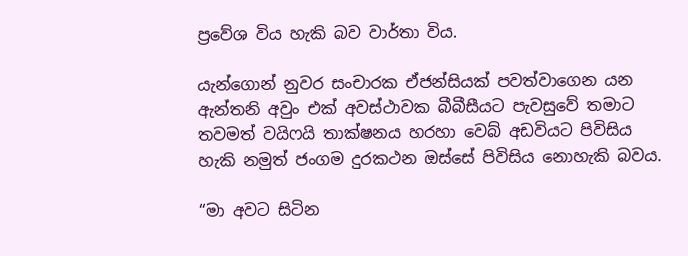ප්‍රවේශ විය හැකි බව වාර්තා විය.

යැන්ගොන් නුවර සංචාරක ඒජන්සියක් පවත්වාගෙන යන ඇන්තනි අවුං එක් අවස්ථාවක බීබීසීයට පැවසුවේ තමාට තවමත් වයිෆයි තාක්ෂනය හරහා වෙබ් අඩවියට පිවිසිය හැකි නමුත් ජංගම දුරකථන ඔස්සේ පිවිසිය නොහැකි බවය.

“මා අවට සිටින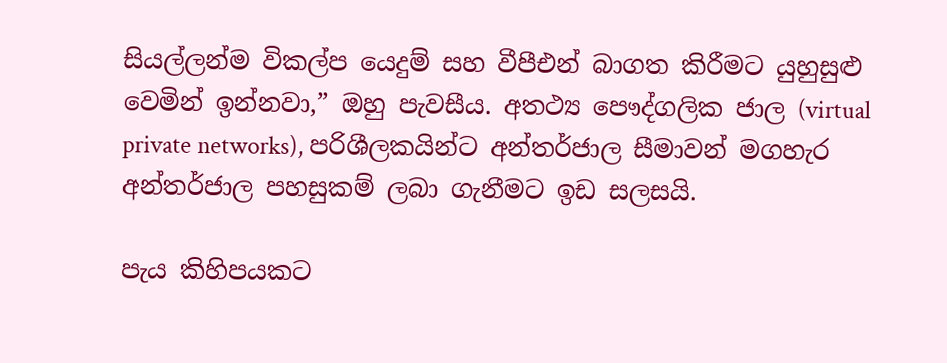සියල්ලන්ම විකල්ප යෙදුම් සහ වීපීඑන් බාගත කිරීමට යුහුසුළු වෙමින් ඉන්නවා,” ඔහු පැවසීය. අතථ්‍ය පෞද්ගලික ජාල (virtual private networks), පරිශීලකයින්ට අන්තර්ජාල සීමාවන් මගහැර අන්තර්ජාල පහසුකම් ලබා ගැනීමට ඉඩ සලසයි.

පැය කිහිපයකට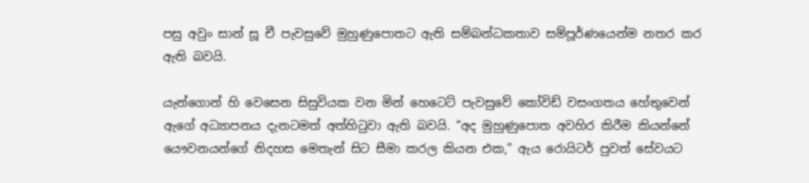පසු අවුං සාන් සූ චී පැවසුවේ මුහුණුපොතට ඇති සම්බන්ධකතාව සම්පූර්ණයෙන්ම නතර කර ඇති බවයි.

යැන්ගොන් හි වෙසෙන සිසුවියක වන මින් හෙටෙට් පැවසුවේ කෝවිඩ් වසංගතය හේතුවෙන් ඇගේ අධ්‍යාපනය දැනටමත් අත්හිටුවා ඇති බවයි. “අද මුහුණුපොත අවහිර කිරීම කියන්නේ යෞවනයන්ගේ නිදහස මෙතැන් සිට සීමා කරල කියන එක,” ඇය රොයිටර් පුවත් සේවයට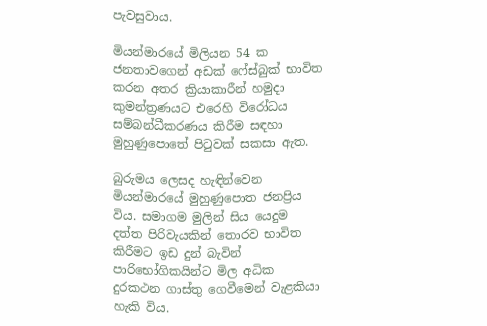පැවසුවාය.

මියන්මාරයේ මිලියන 54 ක ජනතාවගෙන් අඩක් ෆේස්බුක් භාවිත කරන අතර ක්‍රියාකාරීන් හමුදා කුමන්ත්‍රණයට එරෙහි විරෝධය සම්බන්ධීකරණය කිරීම සඳහා මුහුණුපොතේ පිටුවක් සකසා ඇත.

බුරුමය ලෙසද හැඳින්වෙන මියන්මාරයේ මුහුණුපොත ජනප්‍රිය විය. සමාගම මුලින් සිය යෙදුම දත්ත පිරිවැයකින් තොරව භාවිත කිරීමට ඉඩ දුන් බැවින් පාරිභෝගිකයින්ට මිල අධික දුරකථන ගාස්තු ගෙවීමෙන් වැළකියා හැකි විය.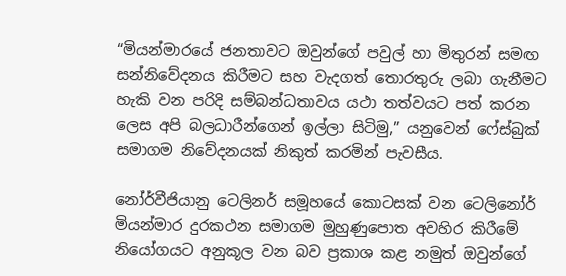“මියන්මාරයේ ජනතාවට ඔවුන්ගේ පවුල් හා මිතුරන් සමඟ සන්නිවේදනය කිරීමට සහ වැදගත් තොරතුරු ලබා ගැනීමට හැකි වන පරිදි සම්බන්ධතාවය යථා තත්වයට පත් කරන ලෙස අපි බලධාරීන්ගෙන් ඉල්ලා සිටිමු,” යනුවෙන් ෆේස්බුක් සමාගම නිවේදනයක් නිකුත් කරමින් පැවසීය.

නෝර්වීජියානු ටෙලිනර් සමූහයේ කොටසක් වන ටෙලිනෝර් මියන්මාර දුරකථන සමාගම මුහුණුපොත අවහිර කිරීමේ නියෝගයට අනුකූල වන බව ප්‍රකාශ කළ නමුත් ඔවුන්ගේ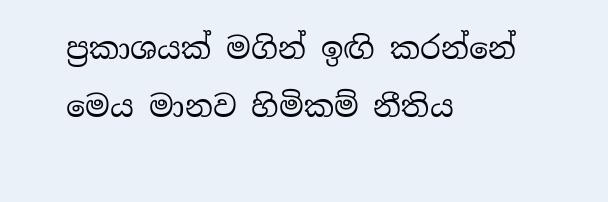ප්‍රකාශයක් මගින් ඉඟි කරන්නේ මෙය මානව හිමිකම් නීතිය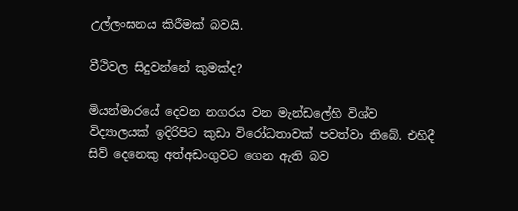උල්ලංඝනය කිරීමක් බවයි.

වීථිවල සිදුවන්නේ කුමක්ද?

මියන්මාරයේ දෙවන නගරය වන මැන්ඩලේහි විශ්ව විද්‍යාලයක් ඉදිරිපිට කුඩා විරෝධතාවක් පවත්වා තිබේ. එහිදී සිව් දෙනෙකු අත්අඩංගුවට ගෙන ඇති බව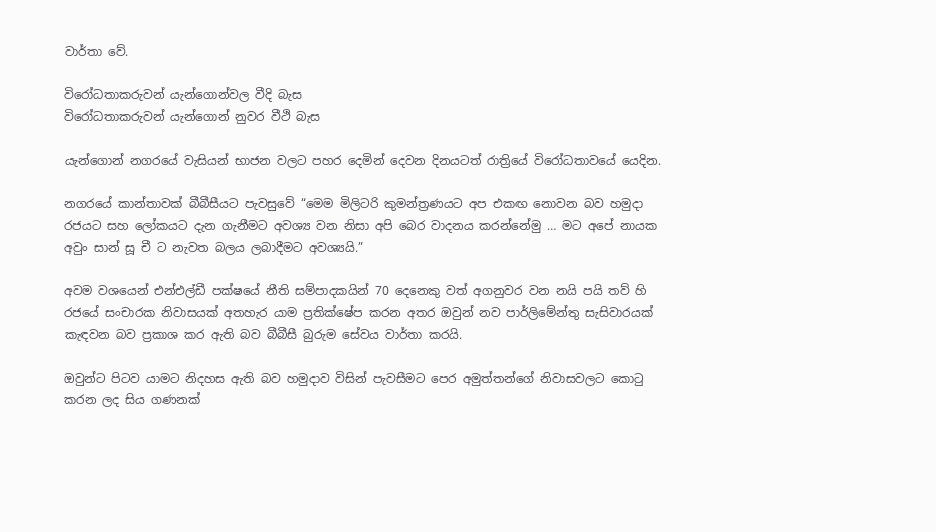වාර්තා වේ.

විරෝධතාකරුවන් යැන්ගොන්වල වීදි බැස
විරෝධතාකරුවන් යැන්ගොන් නුවර වීථි බැස

යැන්ගොන් නගරයේ වැසියන් භාජන වලට පහර දෙමින් දෙවන දිනයටත් රාත්‍රියේ විරෝධතාවයේ යෙදින.

නගරයේ කාන්තාවක් බීබීසීයට පැවසුවේ “මෙම මිලිටරි කුමන්ත්‍රණයට අප එකඟ නොවන බව හමුදා රජයට සහ ලෝකයට දැන ගැනීමට අවශ්‍ය වන නිසා අපි බෙර වාදනය කරන්නේමු … මට අපේ නායක අවුං සාන් සූ චී ට නැවත බලය ලබාදීමට අවශ්‍යයි.”

අවම වශයෙන් එන්එල්ඩී පක්ෂයේ නීති සම්පාදකයින් 70 දෙනෙකු වත් අගනුවර වන නයි පයි තව් හි රජයේ සංචාරක නිවාසයක් අතහැර යාම ප්‍රතික්ෂේප කරන අතර ඔවුන් නව පාර්ලිමේන්තු සැසිවාරයක් කැඳවන බව ප්‍රකාශ කර ඇති බව බීබීසී බුරුම සේවය වාර්තා කරයි.

ඔවුන්ට පිටව යාමට නිදහස ඇති බව හමුදාව විසින් පැවසීමට පෙර අමුත්තන්ගේ නිවාසවලට කොටු කරන ලද සිය ගණනක්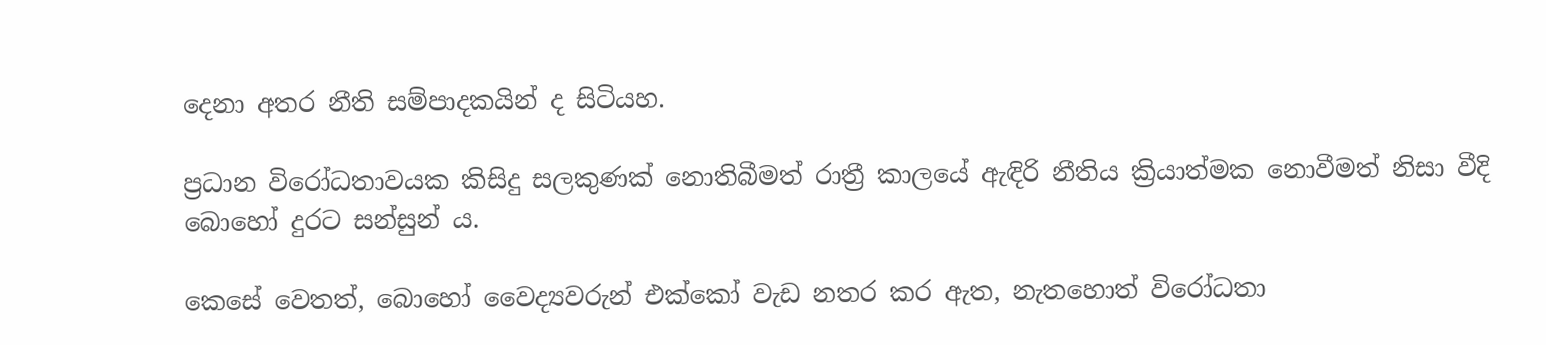දෙනා අතර නීති සම්පාදකයින් ද සිටියහ.

ප්‍රධාන විරෝධතාවයක කිසිදු සලකුණක් නොතිබීමත් රාත්‍රී කාලයේ ඇඳිරි නීතිය ක්‍රියාත්මක නොවීමත් නිසා වීදි බොහෝ දුරට සන්සුන් ය.

කෙසේ වෙතත්, බොහෝ වෛද්‍යවරුන් එක්කෝ වැඩ නතර කර ඇත, නැතහොත් විරෝධතා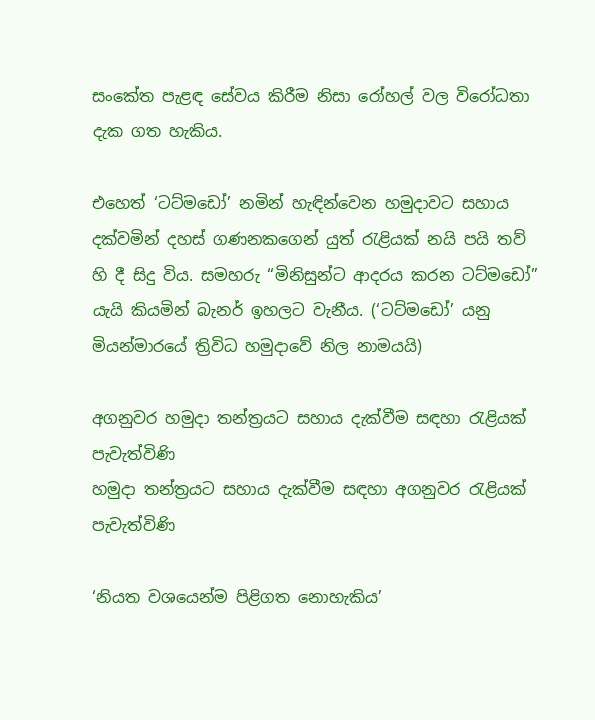සංකේත පැළඳ සේවය කිරීම නිසා රෝහල් වල විරෝධතා දැක ගත හැකිය.

එහෙත් ‘ටට්මඩෝ’ නමින් හැඳින්වෙන හමුදාවට සහාය දක්වමින් දහස් ගණනකගෙන් යුත් රැළියක් නයි පයි තව් හි දී සිදු විය. සමහරු “මිනිසුන්ට ආදරය කරන ටට්මඩෝ” යැයි කියමින් බැනර් ඉහලට වැනීය. (‘ටට්මඩෝ’ යනු මියන්මාරයේ ත්‍රිවිධ හමුදාවේ නිල නාමයයි)

අගනුවර හමුදා තන්ත්‍රයට සහාය දැක්වීම සඳහා රැළියක් පැවැත්විණි
හමුදා තන්ත්‍රයට සහාය දැක්වීම සඳහා අගනුවර රැළියක් පැවැත්විණි

‘නියත වශයෙන්ම පිළිගත නොහැකිය’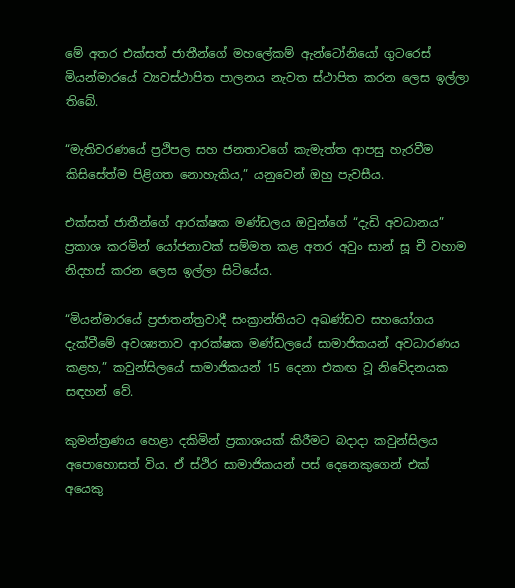මේ අතර එක්සත් ජාතීන්ගේ මහලේකම් ඇන්ටෝනියෝ ගුටරෙස් මියන්මාරයේ ව්‍යවස්ථාපිත පාලනය නැවත ස්ථාපිත කරන ලෙස ඉල්ලා තිබේ.

“මැතිවරණයේ ප්‍රථිපල සහ ජනතාවගේ කැමැත්ත ආපසු හැරවීම කිසිසේත්ම පිළිගත නොහැකිය,” යනුවෙන් ඔහු පැවසීය.

එක්සත් ජාතීන්ගේ ආරක්ෂක මණ්ඩලය ඔවුන්ගේ “දැඩි අවධානය” ප්‍රකාශ කරමින් යෝජනාවක් සම්මත කළ අතර අවුං සාන් සූ චී වහාම නිදහස් කරන ලෙස ඉල්ලා සිටියේය.

“මියන්මාරයේ ප්‍රජාතන්ත්‍රවාදී සංක්‍රාන්තියට අඛණ්ඩව සහයෝගය දැක්වීමේ අවශ්‍යතාව ආරක්ෂක මණ්ඩලයේ සාමාජිකයන් අවධාරණය කළහ,” කවුන්සිලයේ සාමාජිකයන් 15 දෙනා එකඟ වූ නිවේදනයක සඳහන් වේ.

කුමන්ත්‍රණය හෙළා දකිමින් ප්‍රකාශයක් කිරීමට බදාදා කවුන්සිලය අපොහොසත් විය. ඒ ස්ථිර සාමාජිකයන් පස් දෙනෙකුගෙන් එක් අයෙකු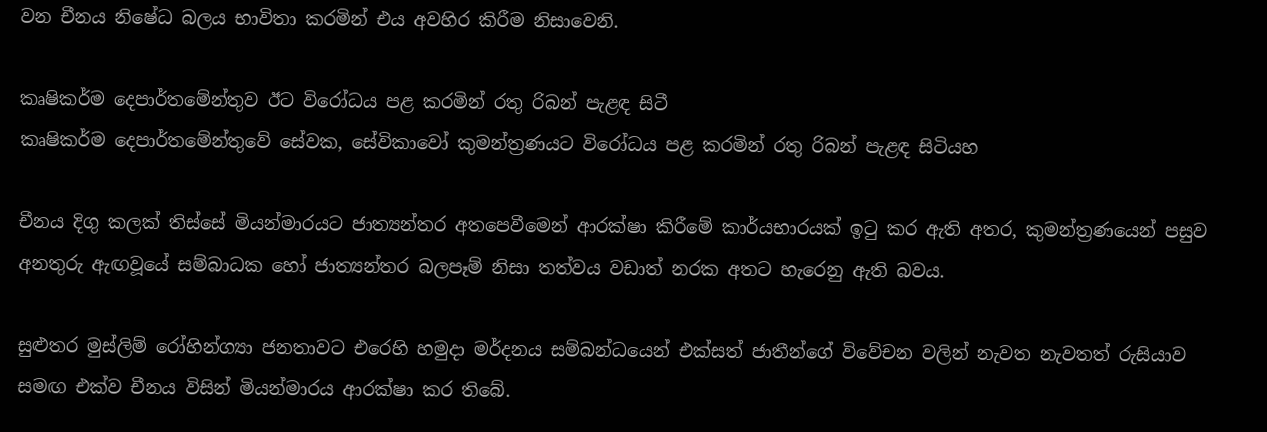වන චීනය නිෂේධ බලය භාවිතා කරමින් එය අවහිර කිරීම නිසාවෙනි.

කෘෂිකර්ම දෙපාර්තමේන්තුව ඊට විරෝධය පළ කරමින් රතු රිබන් පැළඳ සිටී
කෘෂිකර්ම දෙපාර්තමේන්තුවේ සේවක, සේවිකාවෝ කුමන්ත්‍රණයට විරෝධය පළ කරමින් රතු රිබන් පැළඳ සිටියහ

චීනය දිගු කලක් තිස්සේ මියන්මාරයට ජාත්‍යන්තර අතපෙවීමෙන් ආරක්ෂා කිරීමේ කාර්යභාරයක් ඉටු කර ඇති අතර, කුමන්ත්‍රණයෙන් පසුව අනතුරු ඇඟවූයේ සම්බාධක හෝ ජාත්‍යන්තර බලපෑම් නිසා තත්වය වඩාත් නරක අතට හැරෙනු ඇති බවය.

සුළුතර මුස්ලිම් රෝහින්ග්‍යා ජනතාවට එරෙහි හමුදා මර්දනය සම්බන්ධයෙන් එක්සත් ජාතීන්ගේ විවේචන වලින් නැවත නැවතත් රුසියාව සමඟ එක්ව චීනය විසින් මියන්මාරය ආරක්ෂා කර තිබේ.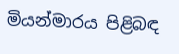මියන්මාරය පිළිබඳ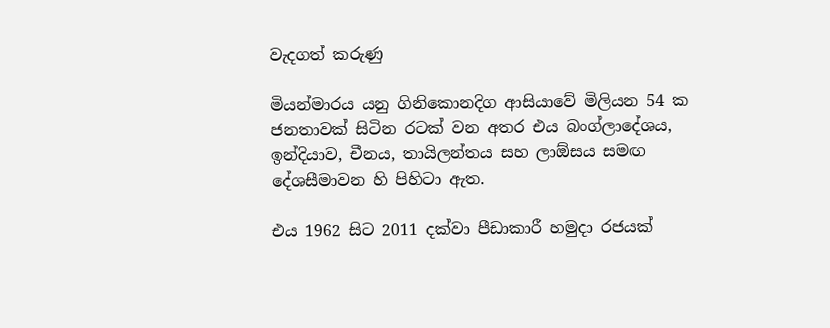වැදගත් කරුණු

මියන්මාරය යනු ගිනිකොනදිග ආසියාවේ මිලියන 54 ක ජනතාවක් සිටින රටක් වන අතර එය බංග්ලාදේශය, ඉන්දියාව, චීනය, තායිලන්තය සහ ලාඕසය සමඟ දේශසීමාවන හි පිහිටා ඇත.

එය 1962 සිට 2011 දක්වා පීඩාකාරී හමුදා රජයක්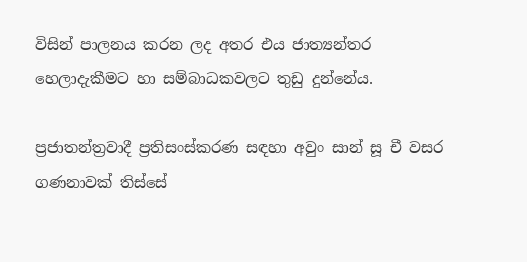විසින් පාලනය කරන ලද අතර එය ජාත්‍යන්තර හෙලාදැකීමට හා සම්බාධකවලට තුඩු දුන්නේය.

ප්‍රජාතන්ත්‍රවාදී ප්‍රතිසංස්කරණ සඳහා අවුං සාන් සූ චී වසර ගණනාවක් තිස්සේ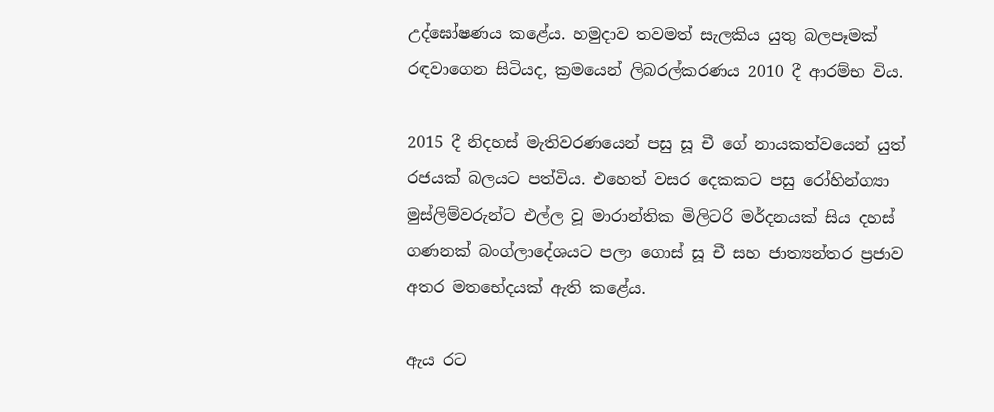උද්ඝෝෂණය කළේය. හමුදාව තවමත් සැලකිය යුතු බලපෑමක් රඳවාගෙන සිටියද, ක්‍රමයෙන් ලිබරල්කරණය 2010 දී ආරම්භ විය.

2015 දී නිදහස් මැතිවරණයෙන් පසු සූ චී ගේ නායකත්වයෙන් යුත් රජයක් බලයට පත්විය. එහෙත් වසර දෙකකට පසු රෝහින්ග්‍යා මුස්ලිම්වරුන්ට එල්ල වූ මාරාන්තික මිලිටරි මර්දනයක් සිය දහස් ගණනක් බංග්ලාදේශයට පලා ගොස් සූ චී සහ ජාත්‍යන්තර ප්‍රජාව අතර මතභේදයක් ඇති කළේය.

ඇය රට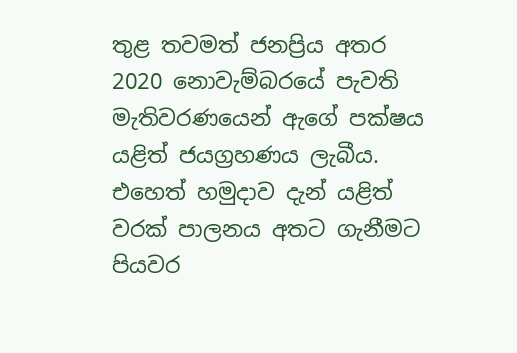තුළ තවමත් ජනප්‍රිය අතර 2020 නොවැම්බරයේ පැවති මැතිවරණයෙන් ඇගේ පක්ෂය යළිත් ජයග්‍රහණය ලැබීය. එහෙත් හමුදාව දැන් යළිත් වරක් පාලනය අතට ගැනීමට පියවර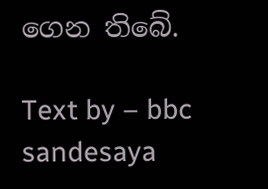ගෙන තිබේ.

Text by – bbc sandesaya